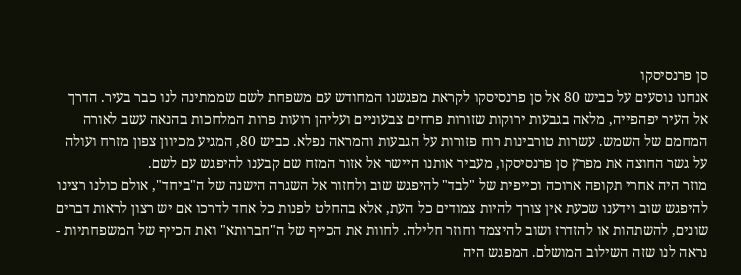סן פרנסיסקו
אנחנו נוסעים על כביש 80 אל סן פרנסיסקו לקראת מפגשנו המחודש עם משפחת לשם שממתינה לנו כבר בעיר. הדרך אל העיר יפהפייה, מלאה בגבעות ירוקות שזורות פרחים צבעוניים ועליהן רועות פרות המלחכות בהנאה עשב לאורה המחמם של השמש. עשרות טורבינות רוח פזורות על הגבעות והמראה נפלא. כביש 80, המגיע מכיוון צפון מזרח ועולה על גשר החוצה את מפרץ סן פרנסיסקו, מעביר אותנו היישר אל אזור המזח שם קבענו להיפגש עם לשם.
מוזר היה אחרי תקופה ארוכה וכייפית של "לבד" להיפגש שוב ולחזור אל השגרה הישנה של ה"ביחד", אולם כולנו רצינו להיפגש שוב וידענו שכעת אין צורך להיות צמודים כל העת, אלא בהחלט לפנות כל אחד לדרכו אם יש רצון לראות דברים שונים, להשתהות או להזדרז ושוב להיצמד וחוזר חלילה. לחוות את הכייף של ה"חברותא" ואת הכייף של המשפחתיות - נראה לנו שזה השילוב המושלם. המפגש היה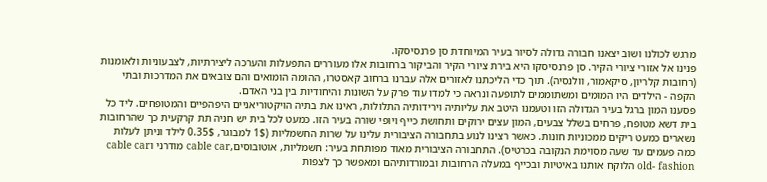מרגש לכולנו ושוב יצאנו חבורה גדולה לסיור בעיר המיוחדת סן פרנסיסקו.
פנינו אל אזורי ציורי הקיר. סן פרנסיסקו היא בירת ציורי הקיר והביקור ברחובות אלו מעוררים התפעלות והערכה ליצירתיות, לצבעוניות ולאומנות (רחובות קלריון, סיקאמור, וולנסיה). תוך כדי הליכתנו לאזורים אלה עברנו ברחוב קאסטרו, ההומה הומואים והם צובאים את המדרכות ובתי הקפה - הילדים היו המומים ומשתוממים לתופעה ונראה כי למדו עוד פרק על השונות והיחודיות בין בני האדם.
פסענו המון ברגל בעיר הגדולה הזו וטעמנו היטב את עליותיה וירידותיה התלולות, ראינו את בתיה הויקטוריאניים היפהפיים והמטופחים. ליד כל בית דשא מטופח, פרחים בשלל צבעים, המון עצים ירוקים ותחושת כייף ויופי שורה בעיר הזו. כמעט לכל בית יש חניה תת קרקעית כך שהרחובות נשארים כמעט ריקים ממכוניות חונות. כאשר רצינו לנוע בתחבורה הציבורית עלינו על שרות החשמליות (1$ למבוגר, 0.35$ לילד וניתן לעלות כמה פעמים עד שעה מסוימת הנקובה בכרטיס). התחבורה הציבורית מאוד מפותחת בעיר: חשמליות, אוטובוסים,cable car מודרני וcable car old- fashion הלוקח אותנו באיטיות ובכייף במעלה הרחובות ובמורדותיהם ומאפשר כך לצפות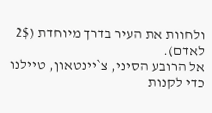ולחוות את העיר בדרך מיוחדת (2$ לאדם).
אל הרובע הסיני, צ`יינטאון, טיילנו כדי לקנות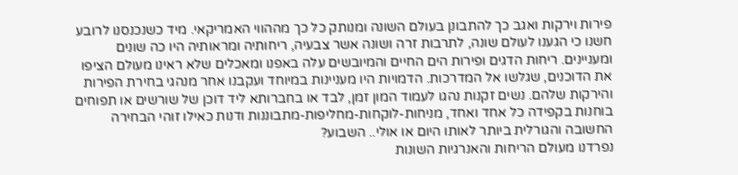פירות וירקות ואגב כך להתבונן בעולם השונה ומנותק כל כך מההווי האמריקאי. מיד כשנכנסנו לרובע חשנו כי הגענו לעולם שונה, לתרבות זרה ושונה אשר צבעיה, ריחותיה ומראותיה היו כה שונים ומעניינים. ריחות הדגים ופירות הים החיים והמיובשים עלה באפנו ומאכלים שלא ראינו מעולם הציפו את הדוכנים, שגלשו אל המדרכות. הדמויות היו מעניינות במיוחד ועקבנו אחר מנהגי בחירת הפירות והירקות שלהם. נשים זקנות נהגו לעמוד המון זמן, לבד או בחברותא ליד דוכן של שורשים או תפוחים בוחנות בקפידה כל אחד ואחד, מניחות-לוקחות-מחליפות-מתבוננות ודנות כאילו זוהי הבחירה החשובה והגורלית ביותר לאותו היום או אולי.. השבוע?
נפרדנו מעולם הריחות והאנרגיות השונות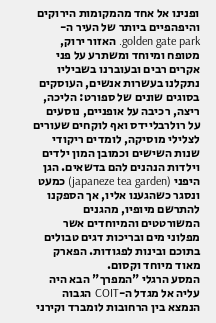ופנינו אל אחד מהמקומות הירוקים והיפהפיים ביותר של העיר ה-golden gate park. האזור ירוק, מטופח ומיוחד ומשתרע על פני אקרים רבים ובעוברנו בשביליו נתקלנו בעשרות אנשים, העוסקים בסוגים שונים של ספורט: הליכה, ריצה, רכיבה על אופניים, נוסעים על רולרבליידס ואף לוקחים שעורים לצלילי מוסיקה, לומדים ריקודי שנות השישים וכמובן המון ילדים וילדות הנהנים להם בדשאים. הגן היפני (japaneze tea garden) כמעט ונסגר כשהגענו אליו, אך הספקנו להתרשם מיופיו, מהגנים המשורטטים והמיוחדים אשר מפלוני מים ובריכות דגים טבולים בתוכם ובינות לפגודות. הפארק מאוד מיוחד וקסום.
המסע הרגלי "המפרך" הבא היה עליה אל מגדל ה-COIT הגבוה הנמצא בין הרחובות לומברד וקירני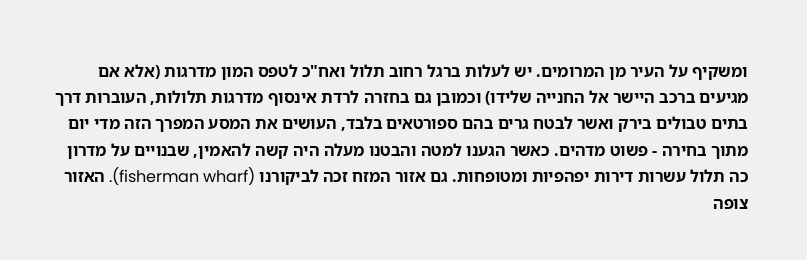ומשקיף על העיר מן המרומים. יש לעלות ברגל רחוב תלול ואח"כ לטפס המון מדרגות (אלא אם מגיעים ברכב היישר אל החנייה שלידו) וכמובן גם בחזרה לרדת אינסוף מדרגות תלולות, העוברות דרך בתים טבולים בירק ואשר לבטח גרים בהם ספורטאים בלבד, העושים את המסע המפרך הזה מדי יום מתוך בחירה - פשוט מדהים. כאשר הגענו למטה והבטנו מעלה היה קשה להאמין, שבנויים על מדרון כה תלול עשרות דירות יפהפיות ומטופחות. גם אזור המזח זכה לביקורנו (fisherman wharf). האזור צופה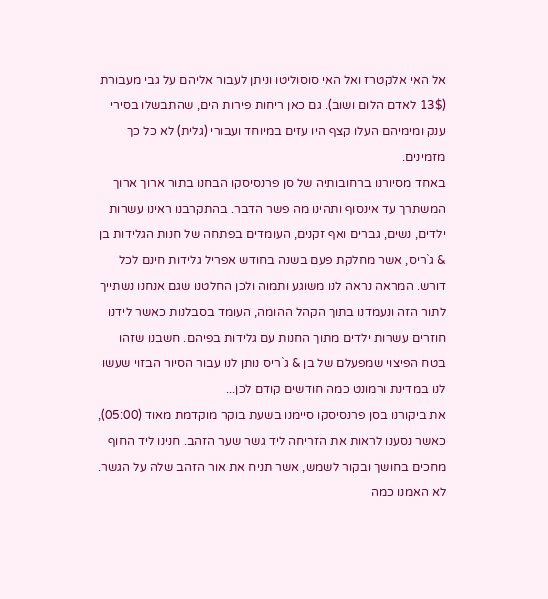אל האי אלקטרז ואל האי סוסוליטו וניתן לעבור אליהם על גבי מעבורת (13$ לאדם הלום ושוב). גם כאן ריחות פירות הים, שהתבשלו בסירי ענק ומימיהם העלו קצף היו עזים במיוחד ועבורי (גלית) לא כל כך מזמינים.
באחד מסיורנו ברחובותיה של סן פרנסיסקו הבחנו בתור ארוך ארוך המשתרך עד אינסוף ותהינו מה פשר הדבר. בהתקרבנו ראינו עשרות ילדים, נשים, גברים ואף זקנים, העומדים בפתחה של חנות הגלידות בן & ג`ריס, אשר מחלקת פעם בשנה בחודש אפריל גלידות חינם לכל דורש. המראה נראה לנו משוגע ותמוה ולכן החלטנו שגם אנחנו נשתייך לתור הזה ונעמדנו בתוך הקהל ההומה, העומד בסבלנות כאשר לידנו חוזרים עשרות ילדים מתוך החנות עם גלידות בפיהם. חשבנו שזהו בטח הפיצוי שמפעלם של בן & ג`ריס נותן לנו עבור הסיור הבזוי שעשו לנו במדינת ורמונט כמה חודשים קודם לכן...
את ביקורנו בסן פרנסיסקו סיימנו בשעת בוקר מוקדמת מאוד (05:00), כאשר נסענו לראות את הזריחה ליד גשר שער הזהב. חנינו ליד החוף מחכים בחושך ובקור לשמש, אשר תניח את אור הזהב שלה על הגשר. לא האמנו כמה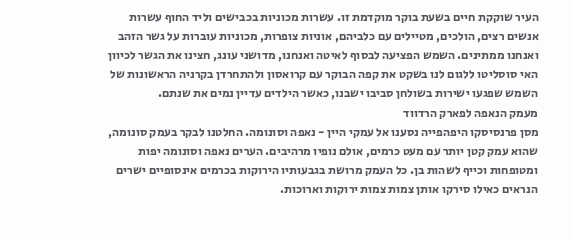העיר שוקקת חיים בשעת בוקר מוקדמת זו. עשרות מכוניות בכבישים וליד החוף עשרות אנשים רצים, הולכים, מטיילים עם כלביהם, אוניות צופרות, מכוניות עוברות על גשר הזהב ואנחנו ממתינים. השמש הפציעה לבסוף לאיטה ואנחנו, מדושני עונג, חצינו את הגשר לכיוון האי סוסליטו ללגום לנו בשקט את קפה הבוקר עם קרואסון ולהתחרדן בקרניה הראשונות של השמש שפגעו ישירות בשולחן סביבו ישבנו, כאשר הילדים עדיין נמים את שנתם.
מעמק הנאפה לפארק הרדווד
מסן פרנסיסקו היפהפייה נסענו אל עמקי היין - נאפה וסונומה. החלטנו לבקר בעמק סונומה, שהוא עמק קטן יותר עם מעט כרמים, אולם נופיו מרהיבים. הערים נאפה וסונומה יפות ומטופחות וכייף לשהות בן. כל העמק מרושת בגבעותיו הירוקות בכרמים אינסופיים ישרים הנראים כאילו סירקו אותן צמות צמות ירוקות וארוכות.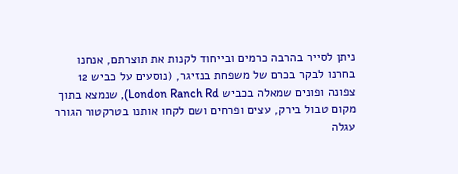ניתן לסייר בהרבה כרמים ובייחוד לקנות את תוצרתם, אנחנו בחרנו לבקר בכרם של משפחת בנזיגר, (נוסעים על כביש 12 צפונה ופונים שמאלה בכביש London Ranch Rd), שנמצא בתוך מקום טבול בירק, עצים ופרחים ושם לקחו אותנו בטרקטור הגורר עגלה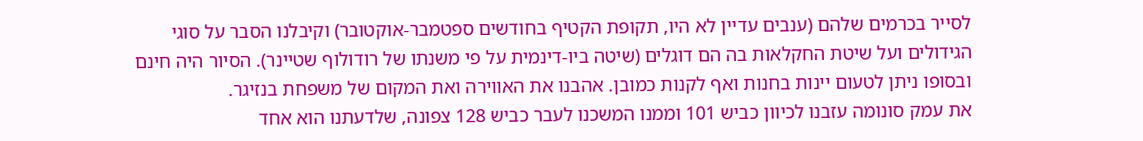לסייר בכרמים שלהם (ענבים עדיין לא היו, תקופת הקטיף בחודשים ספטמבר-אוקטובר) וקיבלנו הסבר על סוגי הגידולים ועל שיטת החקלאות בה הם דוגלים (שיטה ביו-דינמית על פי משנתו של רודולוף שטיינר). הסיור היה חינם ובסופו ניתן לטעום יינות בחנות ואף לקנות כמובן. אהבנו את האווירה ואת המקום של משפחת בנזיגר.
את עמק סונומה עזבנו לכיוון כביש 101 וממנו המשכנו לעבר כביש 128 צפונה, שלדעתנו הוא אחד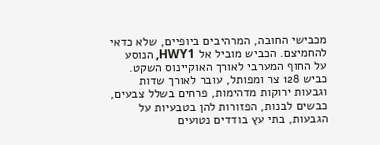מכבישי החובה, המרהיבים ביופיים, שלא כדאי להחמיצם. הכביש מוביל אל HWY1, הנוסע על החוף המערבי לאורך האוקיינוס השקט. כביש 128 צר ומפותל, עובר לאורך שדות וגבעות ירוקות מדהימות, פרחים בשלל צבעים, כבשים לבנות, הפזורות להן בטבעיות על הגבעות, בתי עץ בודדים נטועים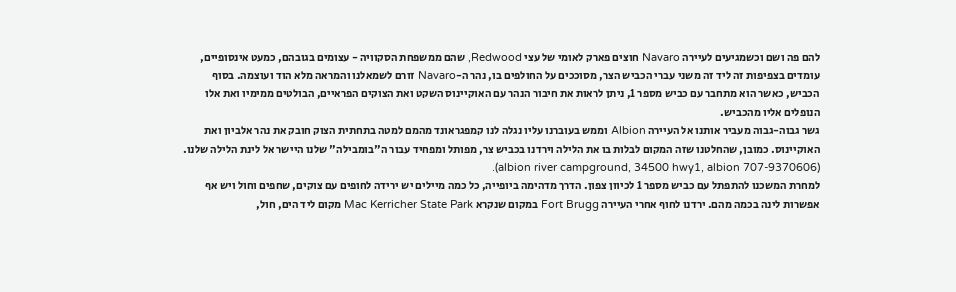להם פה ושם וכשמגיעים לעיירה Navaro חוצים פארק לאומי של עצי Redwood, שהם ממשפחת הסקוויה - עצומים בגובהם, כמעט אינסופיים, עומדים בצפיפות זה ליד זה משני עברי הכביש הצר, מסוככים על החולפים בו, נהר ה-Navaro זורם לשמאלנו והמראה מלא הוד ועוצמה. בסוף הכביש, כאשר הוא מתחבר עם כביש מספר 1, ניתן לראות את חיבור הנהר עם האוקיינוס השקט ואת הצוקים הפראיים, הבולטים ממימיו ואת אלו הנופלים אליו מהכביש.
גשר גבוה-גבוה מעביר אותנו אל העיירה Albion וממש בעוברנו עליו נגלה לנו קמפגראונד מהמם למטה בתחתית הצוק חובק את נהר אלביון ואת האוקיינוס. כמובן, שהחלטנו שזה המקום לבלות בו את הלילה וירדנו בכביש צר, מפותל ומפחיד עבור ה"בומבילה" שלנו היישר אל לינת הלילה שלנו. (albion river campground, 34500 hwy1, albion 707-9370606).
למחרת המשכנו להתפתל עם כביש מספר 1 לכיוון צפון. הדרך מדהימה ביופייה, כל כמה מיילים יש ירידה לחופים עם צוקים, שחפים וחול ויש אף אפשרות לינה בכמה מהם. ירדנו לחוף אחרי העיירה Fort Brugg במקום שנקרא Mac Kerricher State Park מקום ליד הים, חול,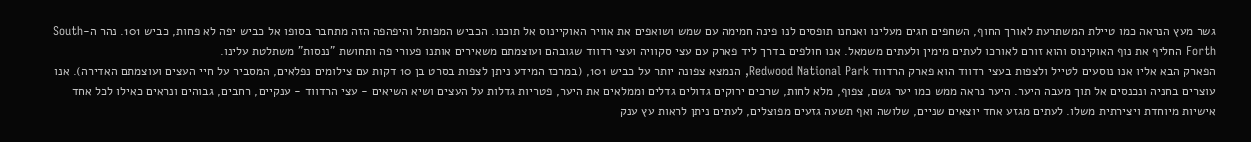גשר מעץ הנראה כמו טיילת המשתרעת לאורך החוף, השחפים חגים מעלינו ואנחנו תופסים לנו פינה חמימה עם שמש ושואפים את אוויר האוקיינוס אל תוכנו. הכביש המפותל והיפהפה הזה מתחבר בסופו אל כביש יפה לא פחות, כביש 101. נהר ה-South Forth החליף את נוף האוקינוס והוא זורם לאורכו לעתים מימין ולעתים משמאל. אנו חולפים בדרך ליד פארק עם עצי סקוויה ועצי רדווד שגובהם ועוצמתם משאירים אותנו פעורי פה ותחושת "ננסות" משתלטת עלינו.
הפארק הבא אליו אנו נוסעים לטייל ולצפות בעצי רדווד הוא פארק הרדווד Redwood National Park, הנמצא צפונה יותר על כביש 101, (במרכז המידע ניתן לצפות בסרט בן 10 דקות עם צילומים נפלאים, המסביר על חיי העצים ועוצמתם האדירה). אנו עוצרים בחניה ונכנסים אל תוך מעבה היער. היער נראה ממש כמו יער גשם, צפוף, מלא לחות, שרכים ירוקים גדולים גדלים וממלאים את היער, פטריות גדלות על העצים ושיא השיאים - עצי הרדווד - ענקיים, רחבים, גבוהים ונראים כאילו לכל אחד אישיות מיוחדת ויצירתית משלו. לעתים מגזע אחד יוצאים שניים, שלושה ואף תשעה גזעים מפוצלים, לעתים ניתן לראות עץ ענק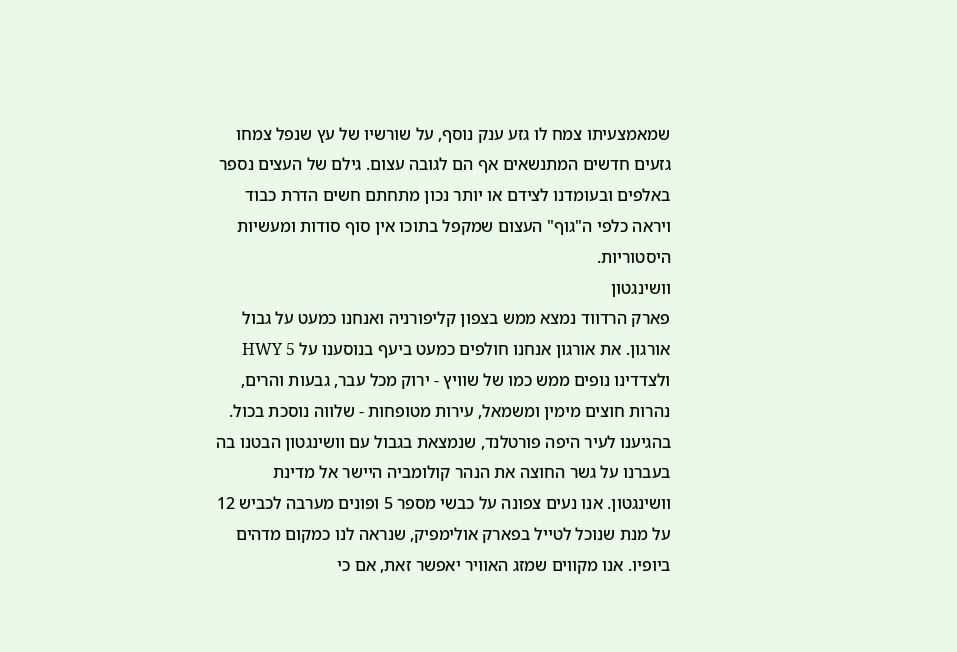שמאמצעיתו צמח לו גזע ענק נוסף, על שורשיו של עץ שנפל צמחו גזעים חדשים המתנשאים אף הם לגובה עצום. גילם של העצים נספר באלפים ובעומדנו לצידם או יותר נכון מתחתם חשים הדרת כבוד ויראה כלפי ה"גוף" העצום שמקפל בתוכו אין סוף סודות ומעשיות היסטוריות.
וושינגטון
פארק הרדווד נמצא ממש בצפון קליפורניה ואנחנו כמעט על גבול אורגון. את אורגון אנחנו חולפים כמעט ביעף בנוסענו על HWY 5 ולצדדינו נופים ממש כמו של שוויץ - ירוק מכל עבר, גבעות והרים, נהרות חוצים מימין ומשמאל, עירות מטופחות - שלווה נוסכת בכול. בהגיענו לעיר היפה פורטלנד, שנמצאת בגבול עם וושינגטון הבטנו בה בעברנו על גשר החוצה את הנהר קולומביה היישר אל מדינת וושינגטון. אנו נעים צפונה על כבשי מספר 5 ופונים מערבה לכביש 12 על מנת שנוכל לטייל בפארק אולימפיק, שנראה לנו כמקום מדהים ביופיו. אנו מקווים שמזג האוויר יאפשר זאת, אם כי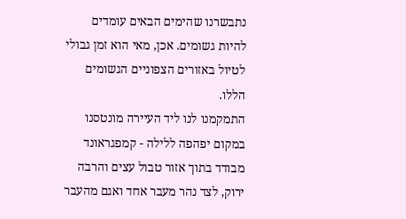נתבשרנו שהימים הבאים עומדים להיות גשומים. אכן, מאי הוא זמן גבולי לטיול באזורים הצפוניים הגשומים הללו.
התמקמנו לנו ליד העיירה מונטסנו במקום יפהפה ללילה - קמפגראונד מבודד בתוך אזור טבול עצים והרבה ירוק, לצד נהר מעבר אחד ואגם מהעבר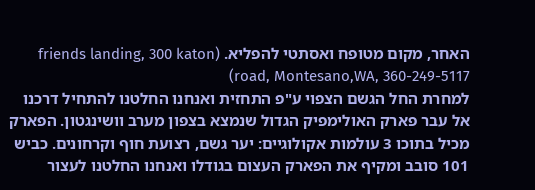האחר, מקום מטופח ואסתטי להפליא. (friends landing, 300 katon road, Montesano,WA, 360-249-5117)
למחרת החל הגשם הצפוי ע"פ התחזית ואנחנו החלטנו להתחיל דרכנו אל עבר פארק האולימפיק הגדול שנמצא בצפון מערב וושינגטון. הפארק מכיל בתוכו 3 עולמות אקולוגיים: יער גשם, רצועת חוף וקרחונים. כביש 101 סובב ומקיף את הפארק העצום בגודלו ואנחנו החלטנו לעצור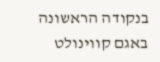בנקודה הראשונה באגם קווינולט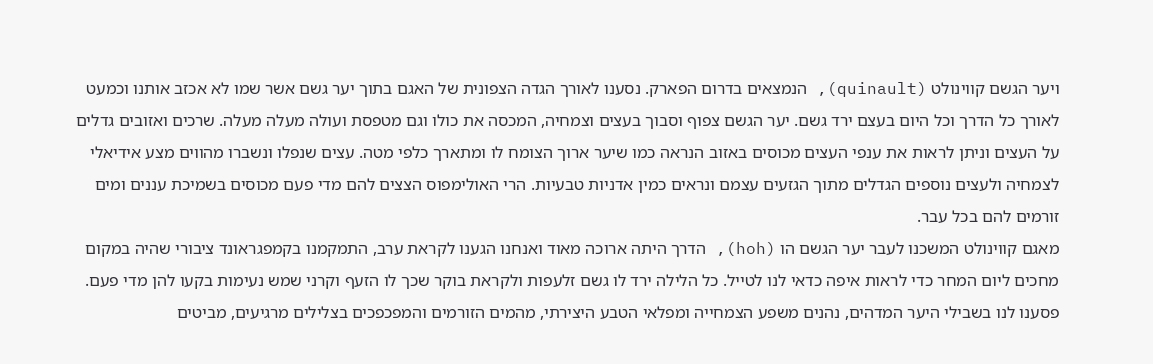ויער הגשם קווינולט (quinault), הנמצאים בדרום הפארק. נסענו לאורך הגדה הצפונית של האגם בתוך יער גשם אשר שמו לא אכזב אותנו וכמעט לאורך כל הדרך וכל היום בעצם ירד גשם. יער הגשם צפוף וסבוך בעצים וצמחיה, המכסה את כולו וגם מטפסת ועולה מעלה מעלה. שרכים ואזובים גדלים על העצים וניתן לראות את ענפי העצים מכוסים באזוב הנראה כמו שיער ארוך הצומח לו ומתארך כלפי מטה. עצים שנפלו ונשברו מהווים מצע אידיאלי לצמחיה ולעצים נוספים הגדלים מתוך הגזעים עצמם ונראים כמין אדניות טבעיות. הרי האולימפוס הצצים להם מדי פעם מכוסים בשמיכת עננים ומים זורמים להם בכל עבר.
מאגם קווינולט המשכנו לעבר יער הגשם הו (hoh), הדרך היתה ארוכה מאוד ואנחנו הגענו לקראת ערב, התמקמנו בקמפגראונד ציבורי שהיה במקום מחכים ליום המחר כדי לראות איפה כדאי לנו לטייל. כל הלילה ירד לו גשם זלעפות ולקראת בוקר שכך לו הזעף וקרני שמש נעימות בקעו להן מדי פעם. פסענו לנו בשבילי היער המדהים, נהנים משפע הצמחייה ומפלאי הטבע היצירתי, מהמים הזורמים והמפכפכים בצלילים מרגיעים, מביטים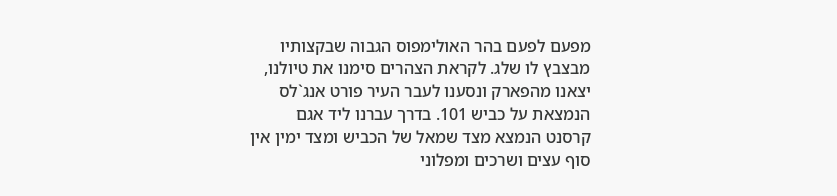מפעם לפעם בהר האולימפוס הגבוה שבקצותיו מבצבץ לו שלג. לקראת הצהרים סימנו את טיולנו, יצאנו מהפארק ונסענו לעבר העיר פורט אנג`לס הנמצאת על כביש 101. בדרך עברנו ליד אגם קרסנט הנמצא מצד שמאל של הכביש ומצד ימין אין סוף עצים ושרכים ומפלוני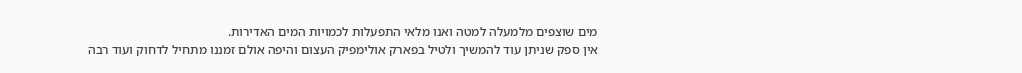מים שוצפים מלמעלה למטה ואנו מלאי התפעלות לכמויות המים האדירות.
אין ספק שניתן עוד להמשיך ולטיל בפארק אולימפיק העצום והיפה אולם זמננו מתחיל לדחוק ועוד רבה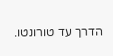הדרך עד טורונטו.